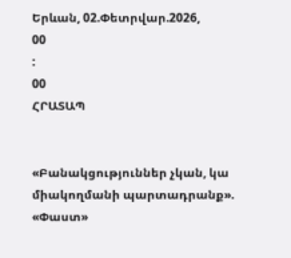Երևան, 02.Փետրվար.2026,
00
:
00
ՀՐԱՏԱՊ


«Բանակցություններ չկան, կա միակողմանի պարտադրանք». «Փաստ»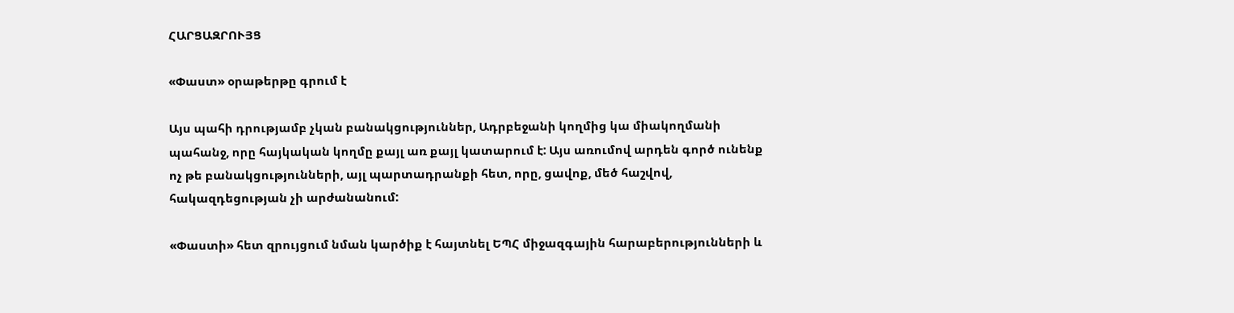ՀԱՐՑԱԶՐՈՒՅՑ

«Փաստ» օրաթերթը գրում է

Այս պահի դրությամբ չկան բանակցություններ, Ադրբեջանի կողմից կա միակողմանի պահանջ, որը հայկական կողմը քայլ առ քայլ կատարում է: Այս առումով արդեն գործ ունենք ոչ թե բանակցությունների, այլ պարտադրանքի հետ, որը, ցավոք, մեծ հաշվով, հակազդեցության չի արժանանում:

«Փաստի» հետ զրույցում նման կարծիք է հայտնել ԵՊՀ միջազգային հարաբերությունների և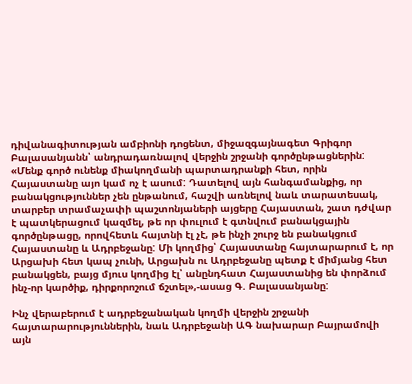դիվանագիտության ամբիոնի դոցենտ, միջազգայնագետ Գրիգոր Բալասանյանն՝ անդրադառնալով վերջին շրջանի գործընթացներին: «Մենք գործ ունենք միակողմանի պարտադրանքի հետ, որին Հայաստանը այո կամ ոչ է ասում: Դատելով այն հանգամանքից, որ բանակցություններ չեն ընթանում, հաշվի առնելով նաև տարատեսակ, տարբեր տրամաչափի պաշտոնյաների այցերը Հայաստան, շատ դժվար է պատկերացում կազմել, թե որ փուլում է գտնվում բանակցային գործընթացը, որովհետև հայտնի էլ չէ, թե ինչի շուրջ են բանակցում Հայաստանը և Ադրբեջանը: Մի կողմից՝ Հայաստանը հայտարարում է, որ Արցախի հետ կապ չունի, Արցախն ու Ադրբեջանը պետք է միմյանց հետ բանակցեն, բայց մյուս կողմից էլ՝ անընդհատ Հայաստանից են փորձում ինչ-որ կարծիք, դիրքորոշում ճշտել»,-ասաց Գ. Բալասանյանը:

Ինչ վերաբերում է ադրբեջանական կողմի վերջին շրջանի հայտարարություններին, նաև Ադրբեջանի ԱԳ նախարար Բայրամովի այն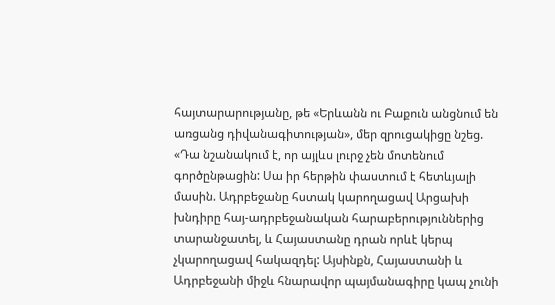հայտարարությանը, թե «Երևանն ու Բաքուն անցնում են առցանց դիվանագիտության», մեր զրուցակիցը նշեց. «Դա նշանակում է, որ այլևս լուրջ չեն մոտենում գործընթացին: Սա իր հերթին փաստում է հետևյալի մասին. Ադրբեջանը հստակ կարողացավ Արցախի խնդիրը հայ-ադրբեջանական հարաբերություններից տարանջատել, և Հայաստանը դրան որևէ կերպ չկարողացավ հակազդել: Այսինքն, Հայաստանի և Ադրբեջանի միջև հնարավոր պայմանագիրը կապ չունի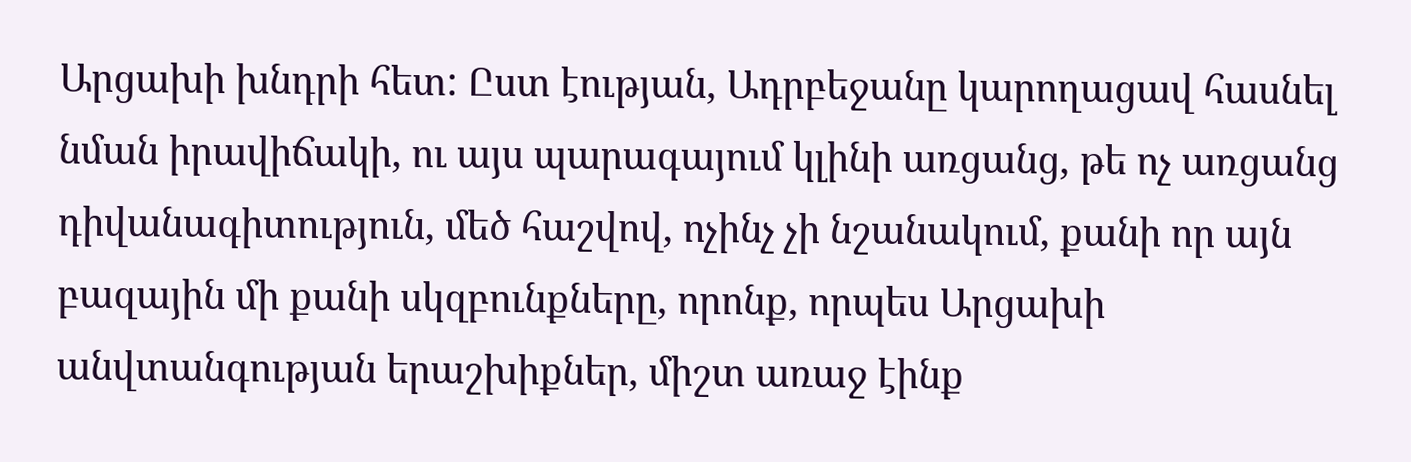Արցախի խնդրի հետ: Ըստ էության, Ադրբեջանը կարողացավ հասնել նման իրավիճակի, ու այս պարագայում կլինի առցանց, թե ոչ առցանց դիվանագիտություն, մեծ հաշվով, ոչինչ չի նշանակում, քանի որ այն բազային մի քանի սկզբունքները, որոնք, որպես Արցախի անվտանգության երաշխիքներ, միշտ առաջ էինք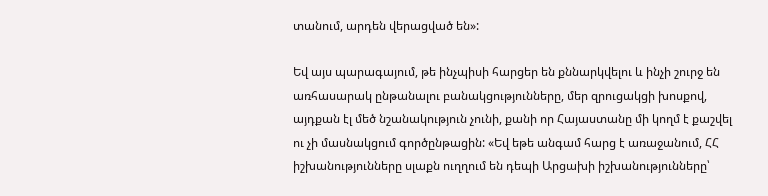տանում, արդեն վերացված են»:

Եվ այս պարագայում, թե ինչպիսի հարցեր են քննարկվելու և ինչի շուրջ են առհասարակ ընթանալու բանակցությունները, մեր զրուցակցի խոսքով, այդքան էլ մեծ նշանակություն չունի, քանի որ Հայաստանը մի կողմ է քաշվել ու չի մասնակցում գործընթացին: «Եվ եթե անգամ հարց է առաջանում, ՀՀ իշխանությունները սլաքն ուղղում են դեպի Արցախի իշխանությունները՝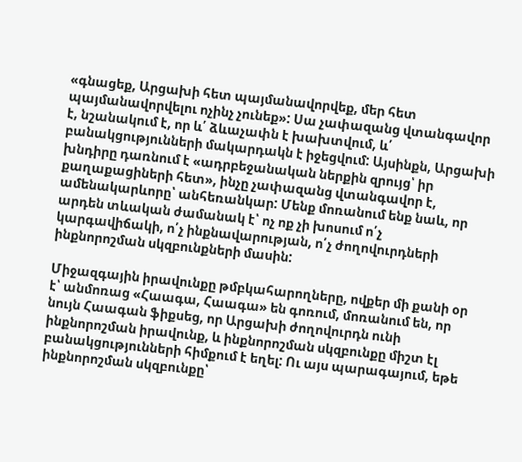«գնացեք, Արցախի հետ պայմանավորվեք, մեր հետ պայմանավորվելու ոչինչ չունեք»: Սա չափազանց վտանգավոր է, նշանակում է, որ և՛ ձևաչափն է խախտվում, և՛ բանակցությունների մակարդակն է իջեցվում: Այսինքն, Արցախի խնդիրը դառնում է «ադրբեջանական ներքին զրույց՝ իր քաղաքացիների հետ», ինչը չափազանց վտանգավոր է, ամենակարևորը՝ անհեռանկար: Մենք մոռանում ենք նաև, որ արդեն տևական ժամանակ է՝ ոչ ոք չի խոսում ո՛չ կարգավիճակի, ո՛չ ինքնավարության, ո՛չ ժողովուրդների ինքնորոշման սկզբունքների մասին:

Միջազգային իրավունքը թմբկահարողները, ովքեր մի քանի օր է՝ անմոռաց «Հաագա, Հաագա» են գոռում, մոռանում են, որ նույն Հաագան ֆիքսեց, որ Արցախի ժողովուրդն ունի ինքնորոշման իրավունք, և ինքնորոշման սկզբունքը միշտ էլ բանակցությունների հիմքում է եղել: Ու այս պարագայում, եթե ինքնորոշման սկզբունքը՝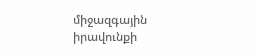միջազգային իրավունքի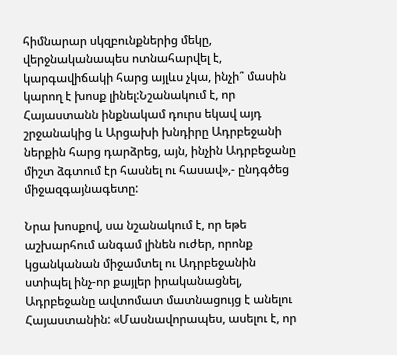հիմնարար սկզբունքներից մեկը, վերջնականապես ոտնահարվել է, կարգավիճակի հարց այլևս չկա, ինչի՞ մասին կարող է խոսք լինել:Նշանակում է, որ Հայաստանն ինքնակամ դուրս եկավ այդ շրջանակից և Արցախի խնդիրը Ադրբեջանի ներքին հարց դարձրեց, այն, ինչին Ադրբեջանը միշտ ձգտում էր հասնել ու հասավ»,- ընդգծեց միջազգայնագետը:

Նրա խոսքով, սա նշանակում է, որ եթե աշխարհում անգամ լինեն ուժեր, որոնք կցանկանան միջամտել ու Ադրբեջանին ստիպել ինչ-որ քայլեր իրականացնել, Ադրբեջանը ավտոմատ մատնացույց է անելու Հայաստանին: «Մասնավորապես, ասելու է, որ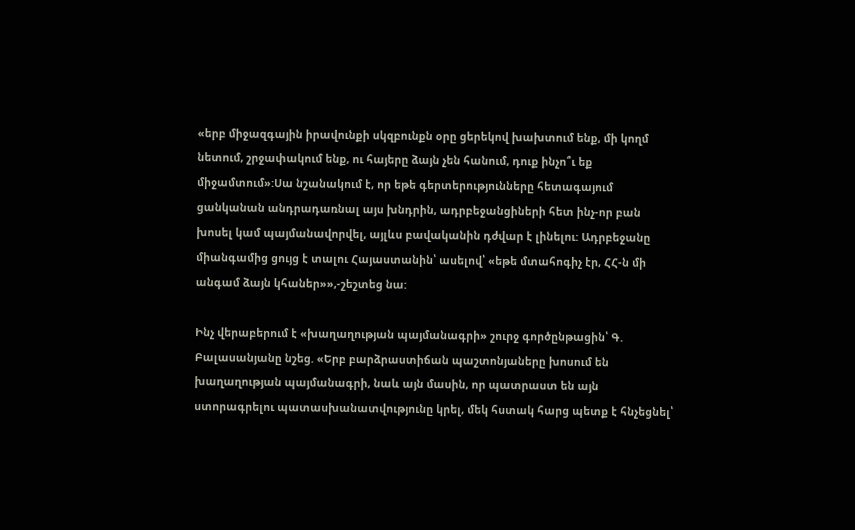«երբ միջազգային իրավունքի սկզբունքն օրը ցերեկով խախտում ենք, մի կողմ նետում, շրջափակում ենք, ու հայերը ձայն չեն հանում, դուք ինչո՞ւ եք միջամտում»:Սա նշանակում է, որ եթե գերտերությունները հետագայում ցանկանան անդրադառնալ այս խնդրին, ադրբեջանցիների հետ ինչ-որ բան խոսել կամ պայմանավորվել, այլևս բավականին դժվար է լինելու: Ադրբեջանը միանգամից ցույց է տալու Հայաստանին՝ ասելով՝ «եթե մտահոգիչ էր, ՀՀ-ն մի անգամ ձայն կհաներ»»,-շեշտեց նա:

Ինչ վերաբերում է «խաղաղության պայմանագրի» շուրջ գործընթացին՝ Գ. Բալասանյանը նշեց. «Երբ բարձրաստիճան պաշտոնյաները խոսում են խաղաղության պայմանագրի, նաև այն մասին, որ պատրաստ են այն ստորագրելու պատասխանատվությունը կրել, մեկ հստակ հարց պետք է հնչեցնել՝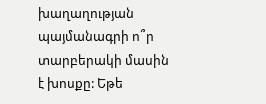խաղաղության պայմանագրի ո՞ր տարբերակի մասին է խոսքը: Եթե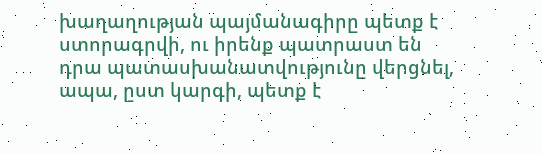խաղաղության պայմանագիրը պետք է ստորագրվի, ու իրենք պատրաստ են դրա պատասխանատվությունը վերցնել, ապա, ըստ կարգի, պետք է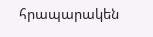հրապարակեն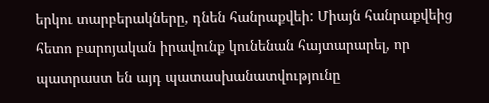երկու տարբերակները, դնեն հանրաքվեի: Միայն հանրաքվեից հետո բարոյական իրավունք կունենան հայտարարել, որ պատրաստ են այդ պատասխանատվությունը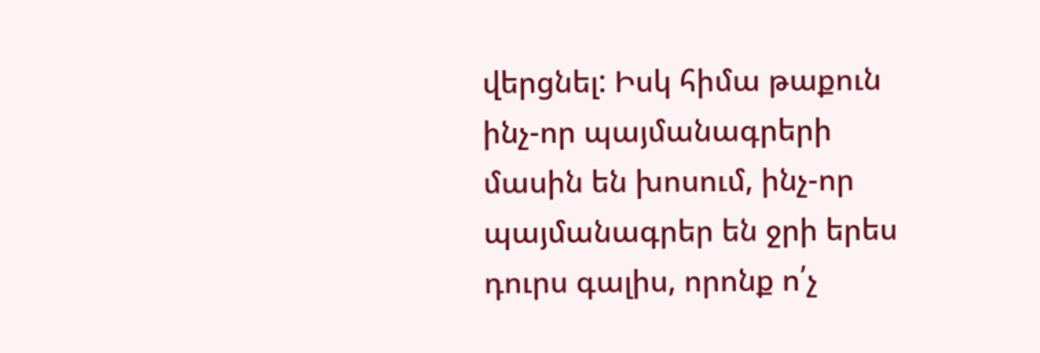վերցնել: Իսկ հիմա թաքուն ինչ-որ պայմանագրերի մասին են խոսում, ինչ-որ պայմանագրեր են ջրի երես դուրս գալիս, որոնք ո՛չ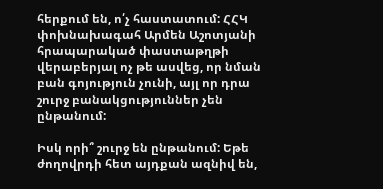հերքում են, ո՛չ հաստատում: ՀՀԿ փոխնախագահ Արմեն Աշոտյանի հրապարակած փաստաթղթի վերաբերյալ ոչ թե ասվեց, որ նման բան գոյություն չունի, այլ որ դրա շուրջ բանակցություններ չեն ընթանում:

Իսկ որի՞ շուրջ են ընթանում: Եթե ժողովրդի հետ այդքան ազնիվ են,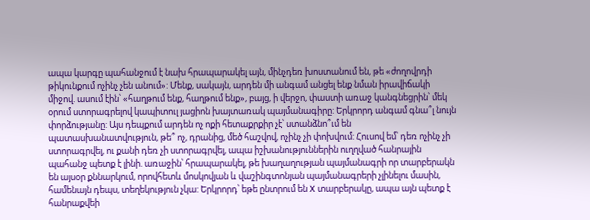ապա կարգը պահանջում է նախ հրապարակել այն, մինչդեռ խոստանում են, թե «ժողովրդի թիկունքում ոչինչ չեն անում»: Մենք, սակայն, արդեն մի անգամ անցել ենք նման իրավիճակի միջով. ասում էին՝ «հաղթում ենք, հաղթում ենք», բայց, ի վերջո, փաստի առաջ կանգնեցրին՝ մեկ օրում ստորագրելով կապիտուլ յացիոն խայտառակ պայմանագիրը: Երկրորդ անգամ գնա՞լ նույն փորձությանը: Այս դեպքում արդեն ոչ ոքի հետաքրքիր չէ՝ ստանձնո՞ւմ են պատասխանատվություն, թե՞ ոչ, դրանից, մեծ հաշվով, ոչինչ չի փոխվում: Հուսով եմ՝ դեռ ոչինչ չի ստորագրվել, ու քանի դեռ չի ստորագրվել, ապա իշխանություններին ուղղված հանրային պահանջ պետք է լինի. առաջին՝ հրապարակել, թե խաղաղության պայմանագրի որ տարբերակն են այսօր քննարկում, որովհետև մոսկովյան և վաշինգտոնյան պայմանագրերի չլինելու մասին, համենայն դեպս, տեղեկություն չկա: Երկրորդ՝ եթե ընտրում են X տարբերակը, ապա այն պետք է հանրաքվեի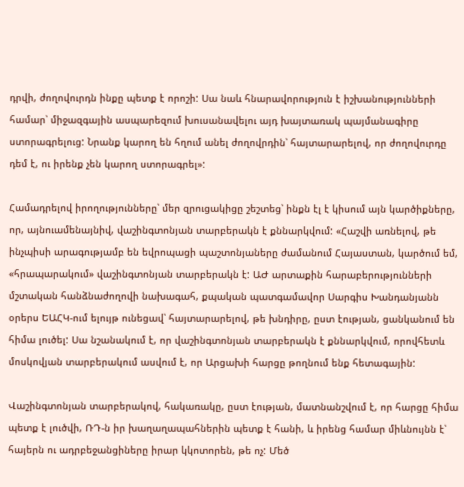դրվի, ժողովուրդն ինքը պետք է որոշի: Սա նաև հնարավորություն է իշխանությունների համար՝ միջազգային ասպարեզում խուսանավելու այդ խայտառակ պայմանագիրը ստորագրելուց: Նրանք կարող են հղում անել ժողովրդին՝ հայտարարելով, որ ժողովուրդը դեմ է, ու իրենք չեն կարող ստորագրել»:

Համադրելով իրողությունները՝ մեր զրուցակիցը շեշտեց՝ ինքն էլ է կիսում այն կարծիքները, որ, այնուամենայնիվ, վաշինգտոնյան տարբերակն է քննարկվում: «Հաշվի առնելով, թե ինչպիսի արագությամբ են եվրոպացի պաշտոնյաները ժամանում Հայաստան, կարծում եմ, «հրապարակում» վաշինգտոնյան տարբերակն է: ԱԺ արտաքին հարաբերությունների մշտական հանձնաժողովի նախագահ, քպական պատգամավոր Սարգիս Խանդանյանն օրերս ԵԱՀԿ-ում ելույթ ունեցավ՝ հայտարարելով, թե խնդիրը, ըստ էության, ցանկանում են հիմա լուծել: Սա նշանակում է, որ վաշինգտոնյան տարբերակն է քննարկվում, որովհետև մոսկովյան տարբերակում ասվում է, որ Արցախի հարցը թողնում ենք հետագային:

Վաշինգտոնյան տարբերակով, հակառակը, ըստ էության, մատնանշվում է, որ հարցը հիմա պետք է լուծվի, ՌԴ-ն իր խաղաղապահներին պետք է հանի, և իրենց համար միևնույնն է՝ հայերն ու ադրբեջանցիները իրար կկոտորեն, թե ոչ: Մեծ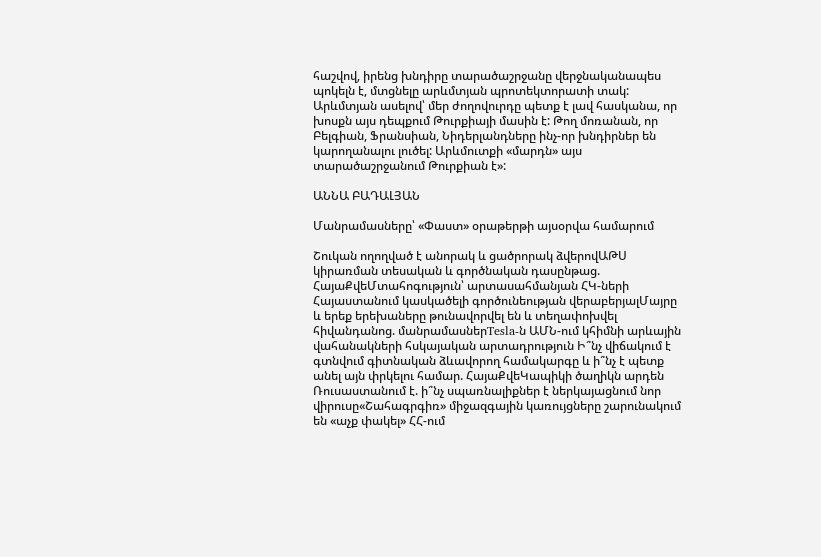հաշվով, իրենց խնդիրը տարածաշրջանը վերջնականապես պոկելն է, մտցնելը արևմտյան պրոտեկտորատի տակ: Արևմտյան ասելով՝ մեր ժողովուրդը պետք է լավ հասկանա, որ խոսքն այս դեպքում Թուրքիայի մասին է: Թող մոռանան, որ Բելգիան, Ֆրանսիան, Նիդերլանդները ինչ-որ խնդիրներ են կարողանալու լուծել: Արևմուտքի «մարդն» այս տարածաշրջանում Թուրքիան է»:

ԱՆՆԱ ԲԱԴԱԼՅԱՆ

Մանրամասները՝ «Փաստ» օրաթերթի այսօրվա համարում

Շուկան ողողված է անորակ և ցածրորակ ձվերովԱԹՍ կիրառման տեսական և գործնական դասընթաց. ՀայաՔվեՄտահոգություն՝ արտասահմանյան ՀԿ-ների Հայաստանում կասկածելի գործունեության վերաբերյալՄայրը և երեք երեխաները թունավորվել են և տեղափոխվել հիվանդանոց. մանրամասներTesla-ն ԱՄՆ-ում կհիմնի արևային վահանակների հսկայական արտադրություն Ի՞նչ վիճակում է գտնվում գիտնական ձևավորող համակարգը և ի՞նչ է պետք անել այն փրկելու համար. ՀայաՔվեԿապիկի ծաղիկն արդեն Ռուսաստանում է. ի՞նչ սպառնալիքներ է ներկայացնում նոր վիրուսը«Շահագրգիռ» միջազգային կառույցները շարունակում են «աչք փակել» ՀՀ-ում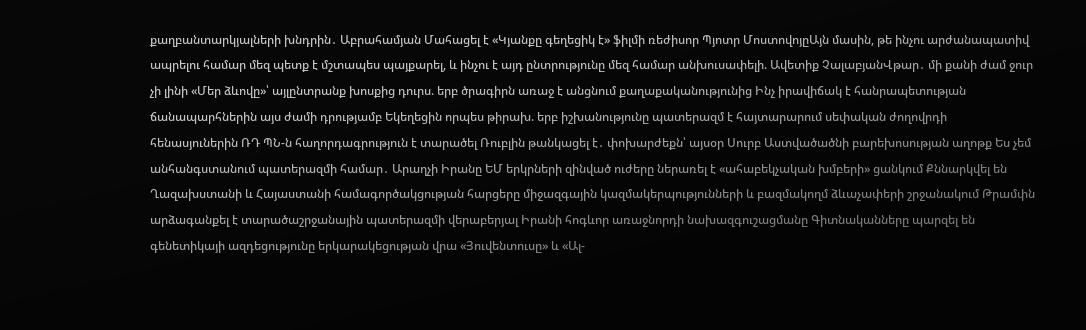քաղբանտարկյալների խնդրին․ Աբրահամյան Մահացել է «Կյանքը գեղեցիկ է» ֆիլմի ռեժիսոր Պյոտր ՄոստովոյըԱյն մասին, թե ինչու արժանապատիվ ապրելու համար մեզ պետք է մշտապես պայքարել, և ինչու է այդ ընտրությունը մեզ համար անխուսափելի. Ավետիք ՉալաբյանՎթար․ մի քանի ժամ ջուր չի լինի «Մեր ձևովը»՝ այլընտրանք խոսքից դուրս. երբ ծրագիրն առաջ է անցնում քաղաքականությունից Ինչ իրավիճակ է հանրապետության ճանապարհներին այս ժամի դրությամբ Եկեղեցին որպես թիրախ. երբ իշխանությունը պատերազմ է հայտարարում սեփական ժողովրդի հենասյուներին ՌԴ ՊՆ-ն հաղորդագրություն է տարածել Ռուբլին թանկացել է․ փոխարժեքն՝ այսօր Սուրբ Աստվածածնի բարեխոսության աղոթք Ես չեմ անհանգստանում պատերազմի համար․ Արաղչի Իրանը ԵՄ երկրների զինված ուժերը ներառել է «ահաբեկչական խմբերի» ցանկում Քննարկվել են Ղազախստանի և Հայաստանի համագործակցության հարցերը միջազգային կազմակերպությունների և բազմակողմ ձևաչափերի շրջանակում Թրամփն արձագանքել է տարածաշրջանային պատերազմի վերաբերյալ Իրանի հոգևոր առաջնորդի նախազգուշացմանը Գիտնականները պարզել են գենետիկայի ազդեցությունը երկարակեցության վրա «Յուվենտուսը» և «Ալ-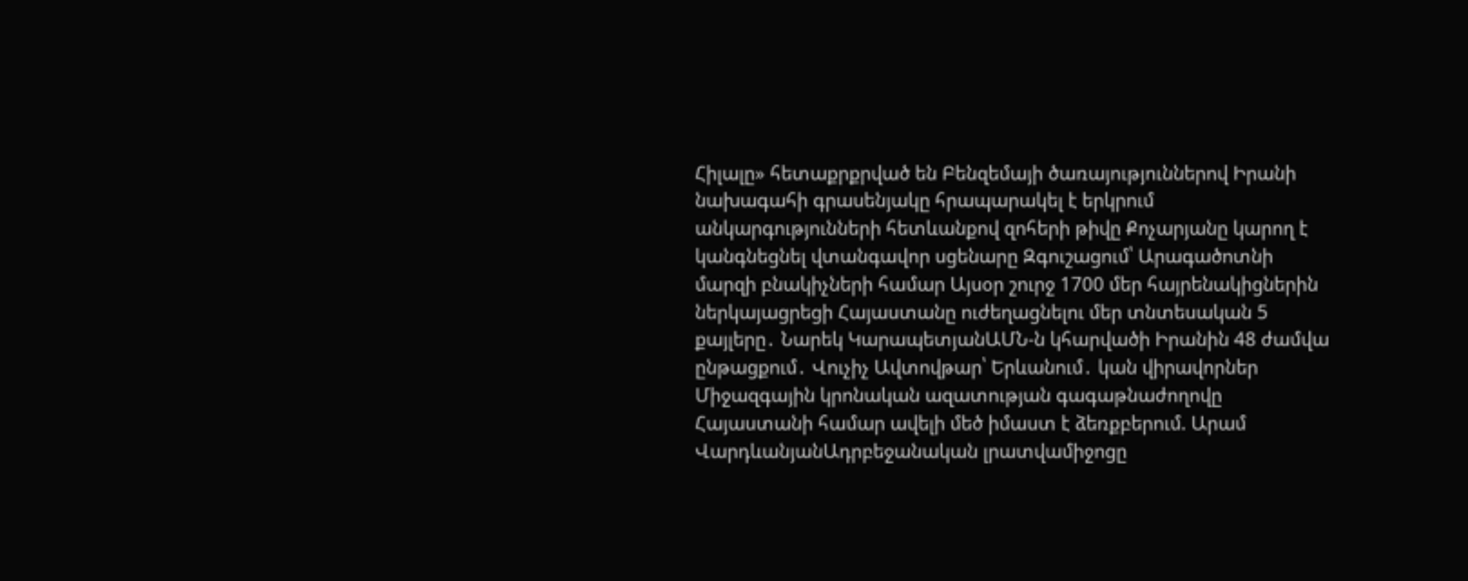Հիլալը» հետաքրքրված են Բենզեմայի ծառայություններով Իրանի նախագահի գրասենյակը հրապարակել է երկրում անկարգությունների հետևանքով զոհերի թիվը Քոչարյանը կարող է կանգնեցնել վտանգավոր սցենարը Զգուշացում՝ Արագածոտնի մարզի բնակիչների համար Այսօր շուրջ 1700 մեր հայրենակիցներին ներկայացրեցի Հայաստանը ուժեղացնելու մեր տնտեսական 5 քայլերը․ Նարեկ ԿարապետյանԱՄՆ-ն կհարվածի Իրանին 48 ժամվա ընթացքում․ Վուչիչ Ավտովթար՝ Երևանում․ կան վիրավորներ Միջազգային կրոնական ազատության գագաթնաժողովը Հայաստանի համար ավելի մեծ իմաստ է ձեռքբերում. Արամ ՎարդևանյանԱդրբեջանական լրատվամիջոցը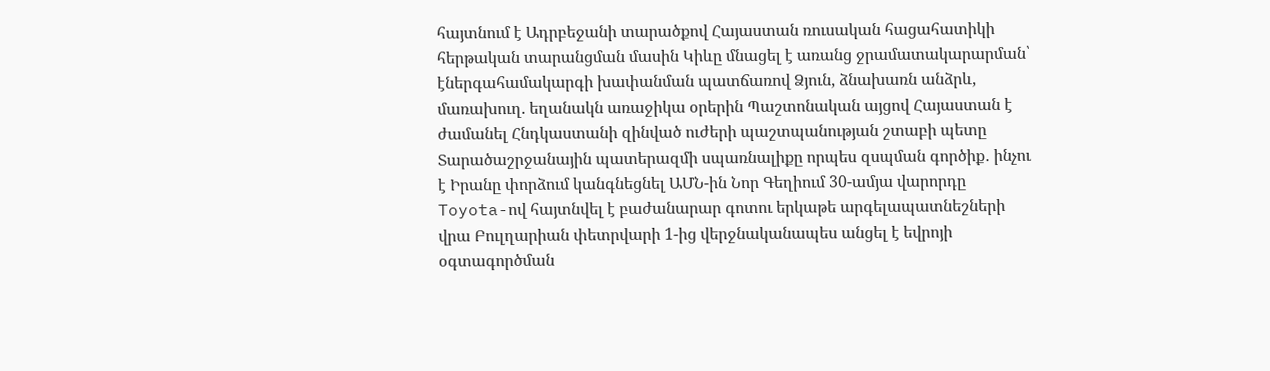հայտնում է Ադրբեջանի տարածքով Հայաստան ռուսական հացահատիկի հերթական տարանցման մասին Կիևը մնացել է առանց ջրամատակարարման՝ էներգահամակարգի խափանման պատճառով Ձյուն, ձնախառն անձրև, մառախուղ. եղանակն առաջիկա օրերին Պաշտոնական այցով Հայաստան է ժամանել Հնդկաստանի զինված ուժերի պաշտպանության շտաբի պետը Տարածաշրջանային պատերազմի սպառնալիքը որպես զսպման գործիք․ ինչու է Իրանը փորձում կանգնեցնել ԱՄՆ-ին Նոր Գեղիում 30-ամյա վարորդը Toyota-ով հայտնվել է բաժանարար գոտու երկաթե արգելապատնեշների վրա Բուլղարիան փետրվարի 1-ից վերջնականապես անցել է եվրոյի օգտագործման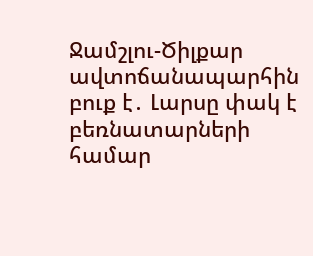Ջամշլու-Ծիլքար ավտոճանապարհին բուք է․ Լարսը փակ է բեռնատարների համար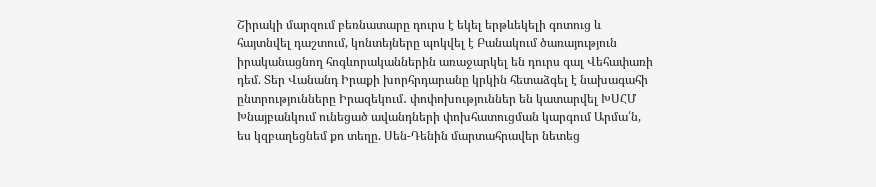Շիրակի մարզում բեռնատարը դուրս է եկել երթևեկելի գոտուց և հայտնվել դաշտում, կոնտեյները պոկվել է Բանակում ծառայություն իրականացնող հոգևորականներին առաջարկել են դուրս գալ Վեհափառի դեմ. Տեր Վանանդ Իրաքի խորհրդարանը կրկին հետաձգել է նախագահի ընտրությունները Իրազեկում․ փոփոխություններ են կատարվել ԽՍՀՄ Խնայբանկում ունեցած ավանդների փոխհատուցման կարգում Արմա՛ն, ես կզբաղեցնեմ քո տեղը. Սեն-Դենին մարտահրավեր նետեց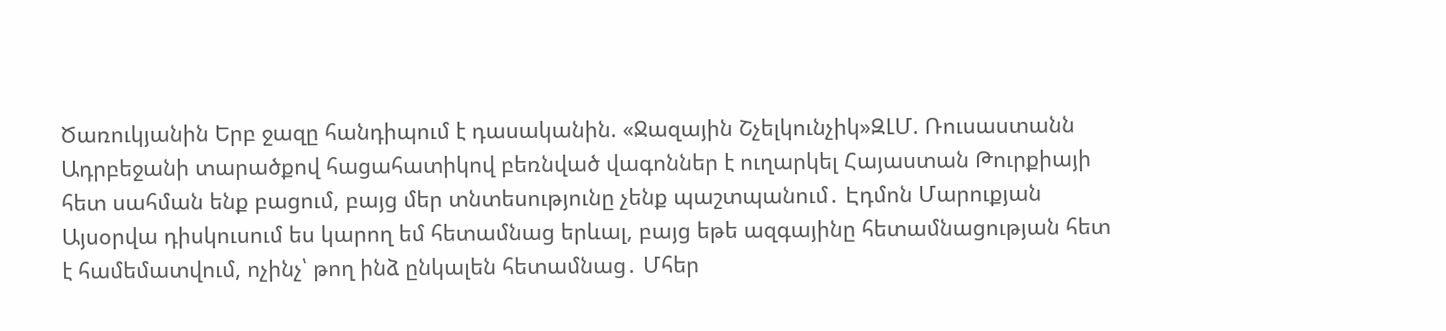Ծառուկյանին Երբ ջազը հանդիպում է դասականին. «Ջազային Շչելկունչիկ»ԶԼՄ. Ռուսաստանն Ադրբեջանի տարածքով հացահատիկով բեռնված վագոններ է ուղարկել Հայաստան Թուրքիայի հետ սահման ենք բացում, բայց մեր տնտեսությունը չենք պաշտպանում․ Էդմոն Մարուքյան Այսօրվա դիսկուսում ես կարող եմ հետամնաց երևալ, բայց եթե ազգայինը հետամնացության հետ է համեմատվում, ոչինչ՝ թող ինձ ընկալեն հետամնաց․ Մհեր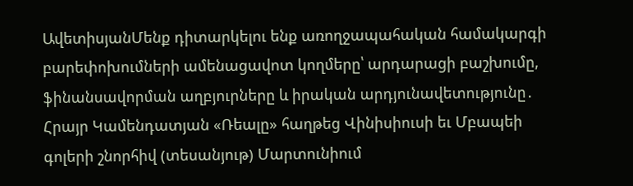ԱվետիսյանՄենք դիտարկելու ենք առողջապահական համակարգի բարեփոխումների ամենացավոտ կողմերը՝ արդարացի բաշխումը, ֆինանսավորման աղբյուրները և իրական արդյունավետությունը․ Հրայր Կամենդատյան «Ռեալը» հաղթեց Վինիսիուսի եւ Մբապեի գոլերի շնորհիվ (տեսանյութ) Մարտունիում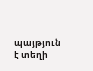պայթյուն է տեղի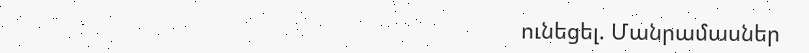ունեցել. Մանրամասներ